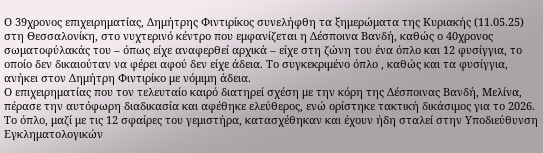Ο 39χρονος επιχειρηματίας, Δημήτρης Φιντιρίκος συνελήφθη τα ξημερώματα της Κυριακής (11.05.25) στη Θεσσαλονίκη, στο νυχτερινό κέντρο που εμφανίζεται η Δέσποινα Βανδή, καθώς ο 40χρονος σωματοφύλακάς του – όπως είχε αναφερθεί αρχικά – είχε στη ζώνη του ένα όπλο και 12 φυσίγγια, το οποίο δεν δικαιούταν να φέρει αφού δεν είχε άδεια. Το συγκεκριμένο όπλο , καθώς και τα φυσίγγια, ανήκει στον Δημήτρη Φιντιρίκο με νόμιμη άδεια.
Ο επιχειρηματίας που τον τελευταίο καιρό διατηρεί σχέση με την κόρη της Δέσποινας Βανδή, Μελίνα, πέρασε την αυτόφωρη διαδικασία και αφέθηκε ελεύθερος, ενώ ορίστηκε τακτική δικάσιμος για το 2026.
Το όπλο, μαζί με τις 12 σφαίρες του γεμιστήρα, κατασχέθηκαν και έχουν ήδη σταλεί στην Υποδιεύθυνση Εγκληματολογικών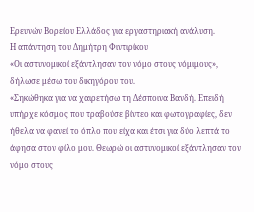Ερευνών Βορείου Ελλάδος για εργαστηριακή ανάλυση.
Η απάντηση του Δημήτρη Φιντιρίκου
«Οι αστυνομικοί εξάντλησαν τον νόμο στους νόμιμους», δήλωσε μέσω του δικηγόρου του.
«Σηκώθηκα για να χαιρετήσω τη Δέσποινα Βανδή. Επειδή υπήρχε κόσμος που τραβούσε βίντεο και φωτογραφίες, δεν ήθελα να φανεί το όπλο που είχα και έτσι για δύο λεπτά το άφησα στον φίλο μου. Θεωρώ οι αστυνομικοί εξάντλησαν τον νόμο στους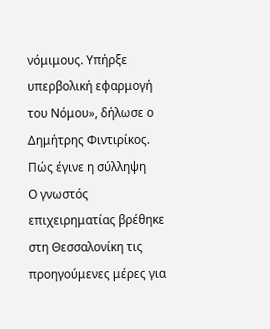νόμιμους. Υπήρξε υπερβολική εφαρμογή του Νόμου», δήλωσε ο Δημήτρης Φιντιρίκος.
Πώς έγινε η σύλληψη
Ο γνωστός επιχειρηματίας βρέθηκε στη Θεσσαλονίκη τις προηγούμενες μέρες για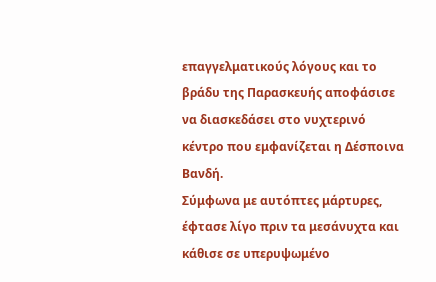επαγγελματικούς λόγους και το βράδυ της Παρασκευής αποφάσισε να διασκεδάσει στο νυχτερινό κέντρο που εμφανίζεται η Δέσποινα Βανδή.
Σύμφωνα με αυτόπτες μάρτυρες, έφτασε λίγο πριν τα μεσάνυχτα και κάθισε σε υπερυψωμένο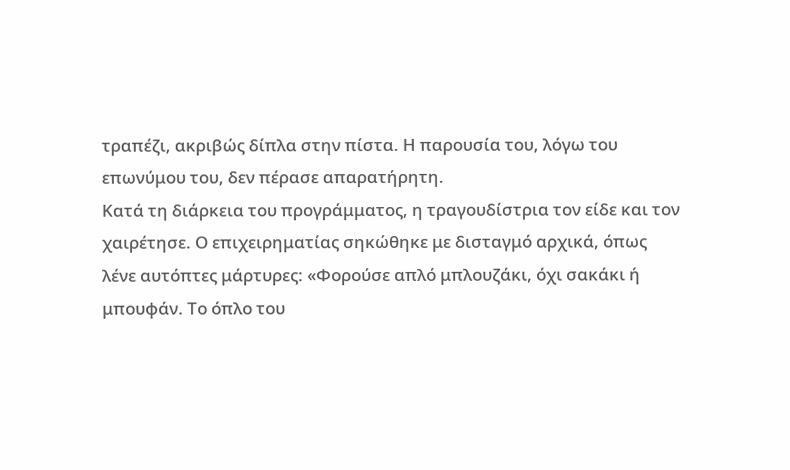τραπέζι, ακριβώς δίπλα στην πίστα. Η παρουσία του, λόγω του επωνύμου του, δεν πέρασε απαρατήρητη.
Κατά τη διάρκεια του προγράμματος, η τραγουδίστρια τον είδε και τον χαιρέτησε. Ο επιχειρηματίας σηκώθηκε με δισταγμό αρχικά, όπως λένε αυτόπτες μάρτυρες: «Φορούσε απλό μπλουζάκι, όχι σακάκι ή μπουφάν. Το όπλο του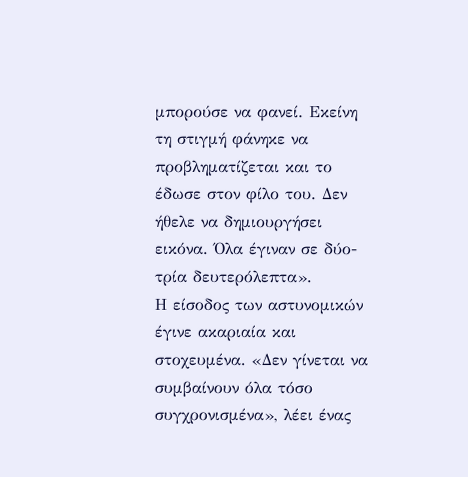μπορούσε να φανεί. Εκείνη τη στιγμή φάνηκε να προβληματίζεται και το έδωσε στον φίλο του. Δεν ήθελε να δημιουργήσει εικόνα. Όλα έγιναν σε δύο-τρία δευτερόλεπτα».
Η είσοδος των αστυνομικών έγινε ακαριαία και στοχευμένα. «Δεν γίνεται να συμβαίνουν όλα τόσο συγχρονισμένα», λέει ένας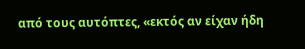από τους αυτόπτες, «εκτός αν είχαν ήδη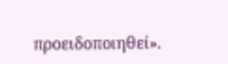προειδοποιηθεί».